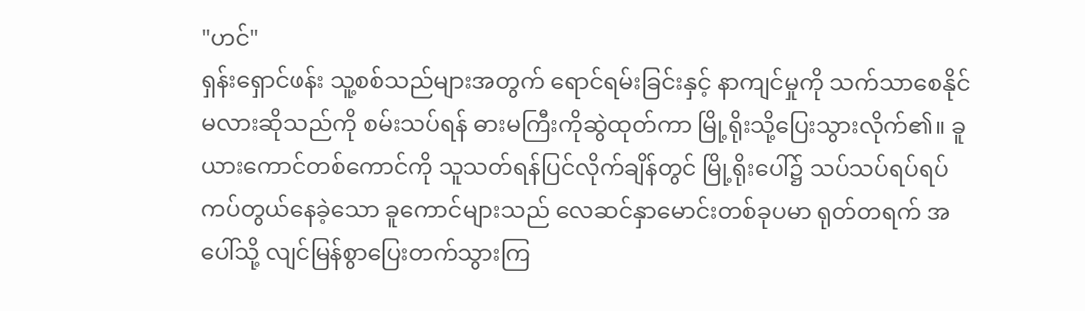"ဟင်"
ရှန်းရှောင်ဖန်း သူ့စစ်သည်များအတွက် ရောင်ရမ်းခြင်းနှင့် နာကျင်မှုကို သက်သာစေနိုင်မလားဆိုသည်ကို စမ်းသပ်ရန် ဓားမကြီးကိုဆွဲထုတ်ကာ မြို့ရိုးသို့ပြေးသွားလိုက်၏။ ခူယားကောင်တစ်ကောင်ကို သူသတ်ရန်ပြင်လိုက်ချိန်တွင် မြို့ရိုးပေါ်၌ သပ်သပ်ရပ်ရပ်ကပ်တွယ်နေခဲ့သော ခူကောင်များသည် လေဆင်နှာမောင်းတစ်ခုပမာ ရုတ်တရက် အပေါ်သို့ လျင်မြန်စွာပြေးတက်သွားကြ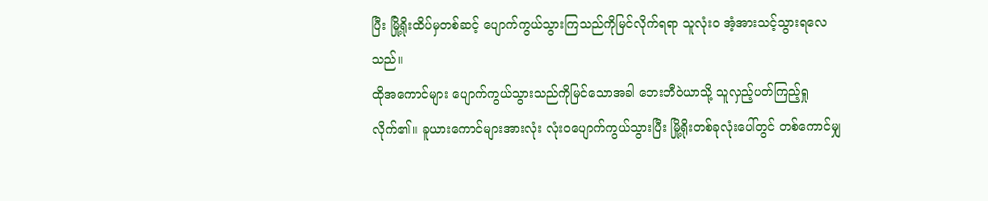ပြီး မြို့ရိုးထိပ်မှတစ်ဆင့် ပျောက်ကွယ်သွားကြသည်ကိုမြင်လိုက်ရရာ သူလုံးဝ အံ့အားသင့်သွားရလေသည်။
ထိုအကောင်များ ပျောက်ကွယ်သွားသည်ကိုမြင်သောအခါ ဘေးဘီဝဲယာသို့ သူလှည့်ပတ်ကြည့်ရှုလိုက်၏။ ခူယားကောင်များအားလုံး လုံးဝပျောက်ကွယ်သွားပြီး မြို့ရိုးတစ်ခုလုံးပေါ်တွင် တစ်ကောင်မျှ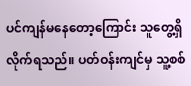ပင်ကျန်မနေတော့ကြောင်း သူတွေ့ရှိလိုက်ရသည်။ ပတ်ဝန်းကျင်မှ သူ့စစ်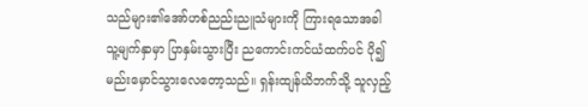သည်များ၏အော်ဟစ်ညည်းညူသံများကို ကြားရသောအခါ သူ့မျက်နှာမှာ ပြာနှမ်းသွားပြီး ညကောင်းကင်ယံထက်ပင် ပို၍မည်းမှောင်သွားလေတော့သည်။ ရှန်းထျန်ယိဘက်သို့ သူလှည့်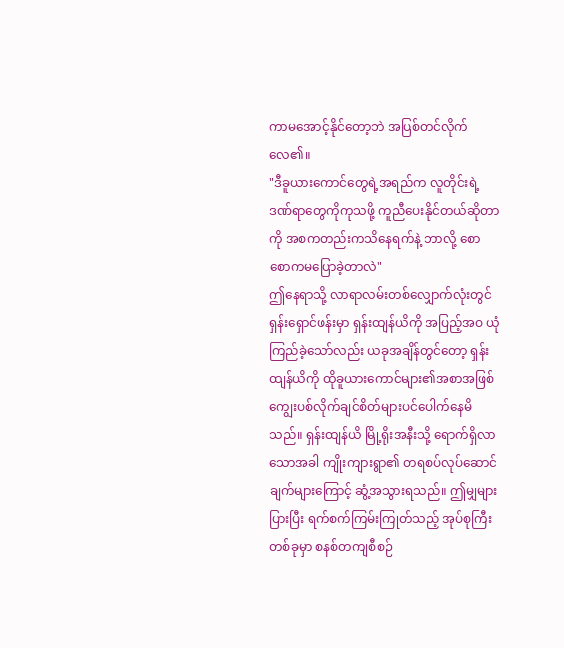ကာမအောင့်နိုင်တော့ဘဲ အပြစ်တင်လိုက်လေ၏။
"ဒီခူယားကောင်တွေရဲ့အရည်က လူတိုင်းရဲ့ဒဏ်ရာတွေကိုကုသဖို့ ကူညီပေးနိုင်တယ်ဆိုတာကို အစကတည်းကသိနေရက်နဲ့ ဘာလို့ စောစောကမပြောခဲ့တာလဲ"
ဤနေရာသို့ လာရာလမ်းတစ်လျှောက်လုံးတွင် ရှန်းရှောင်ဖန်းမှာ ရှန်းထျန်ယိကို အပြည့်အဝ ယုံကြည်ခဲ့သော်လည်း ယခုအချိန်တွင်တော့ ရှန်းထျန်ယိကို ထိုခူယားကောင်များ၏အစာအဖြစ် ကျွေးပစ်လိုက်ချင်စိတ်များပင်ပေါက်နေမိသည်။ ရှန်းထျန်ယိ မြို့ရိုးအနီးသို့ ရောက်ရှိလာသောအခါ ကျိုးကျားရွာ၏ တရစပ်လုပ်ဆောင်ချက်များကြောင့် ဆွံ့အသွားရသည်။ ဤမျှများပြားပြီး ရက်စက်ကြမ်းကြုတ်သည့် အုပ်စုကြီးတစ်ခုမှာ စနစ်တကျစီစဉ်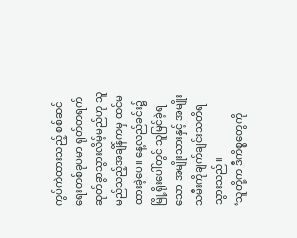ကွပ်ကဲထားသည့် စစ်ဆင်ရေးတစ်ခုပမာ ရုတ်တရက် ဆုတ်ခွာသွားလိမ့်မည်ဟု သူမည်သည့်အချိန်ကမှ ထင်မထားခဲ့ပေ။ နေ့လည်ခင်း၌ မြို့ရိုးပေါ်တွင် သူမြင်ခဲ့ရသော အမျိုးသားနှင့် အမျိုးသမီးကိုချက်ချင်းသတိရသွားသည်။
‘သူတို့က ဒီကိစ္စတွေကို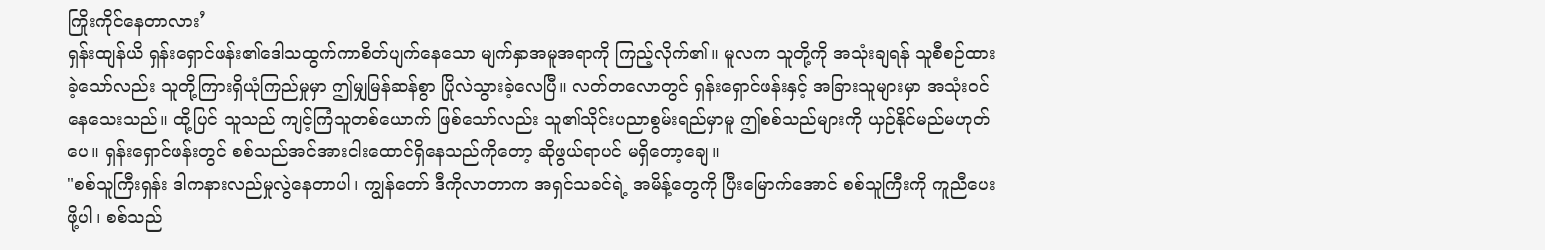ကြိုးကိုင်နေတာလား’
ရှန်းထျန်ယိ ရှန်းရှောင်ဖန်း၏ဒေါသထွက်ကာစိတ်ပျက်နေသော မျက်နှာအမူအရာကို ကြည့်လိုက်၏။ မူလက သူတို့ကို အသုံးချရန် သူစီစဉ်ထားခဲ့သော်လည်း သူတို့ကြားရှိယုံကြည်မှုမှာ ဤမျှမြန်ဆန်စွာ ပြိုလဲသွားခဲ့လေပြီ။ လတ်တလောတွင် ရှန်းရှောင်ဖန်းနှင့် အခြားသူများမှာ အသုံးဝင်နေသေးသည်။ ထို့ပြင် သူသည် ကျင့်ကြံသူတစ်ယောက် ဖြစ်သော်လည်း သူ၏သိုင်းပညာစွမ်းရည်မှာမူ ဤစစ်သည်များကို ယှဉ်နိုင်မည်မဟုတ်ပေ။ ရှန်းရှောင်ဖန်းတွင် စစ်သည်အင်အားငါးထောင်ရှိနေသည်ကိုတော့ ဆိုဖွယ်ရာပင် မရှိတော့ချေ။
"စစ်သူကြီးရှန်း ဒါကနားလည်မှုလွဲနေတာပါ၊ ကျွန်တော် ဒီကိုလာတာက အရှင်သခင်ရဲ့ အမိန့်တွေကို ပြီးမြောက်အောင် စစ်သူကြီးကို ကူညီပေးဖို့ပါ၊ စစ်သည်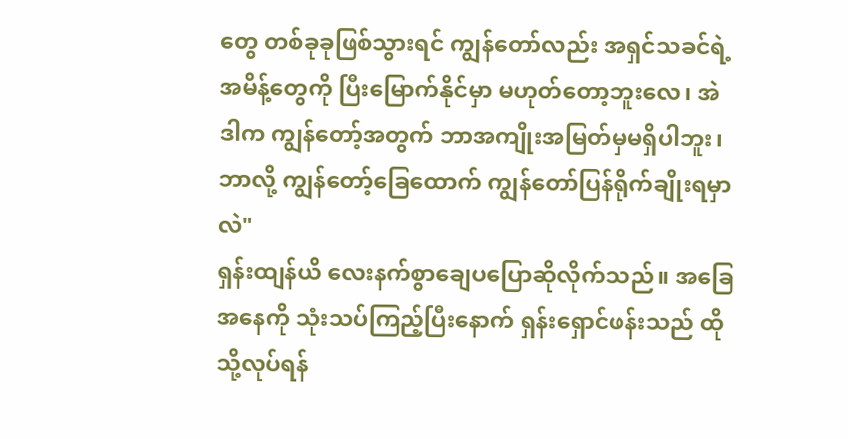တွေ တစ်ခုခုဖြစ်သွားရင် ကျွန်တော်လည်း အရှင်သခင်ရဲ့အမိန့်တွေကို ပြီးမြောက်နိုင်မှာ မဟုတ်တော့ဘူးလေ၊ အဲဒါက ကျွန်တော့်အတွက် ဘာအကျိုးအမြတ်မှမရှိပါဘူး၊ ဘာလို့ ကျွန်တော့်ခြေထောက် ကျွန်တော်ပြန်ရိုက်ချိုးရမှာလဲ"
ရှန်းထျန်ယိ လေးနက်စွာချေပပြောဆိုလိုက်သည်။ အခြေအနေကို သုံးသပ်ကြည့်ပြီးနောက် ရှန်းရှောင်ဖန်းသည် ထိုသို့လုပ်ရန်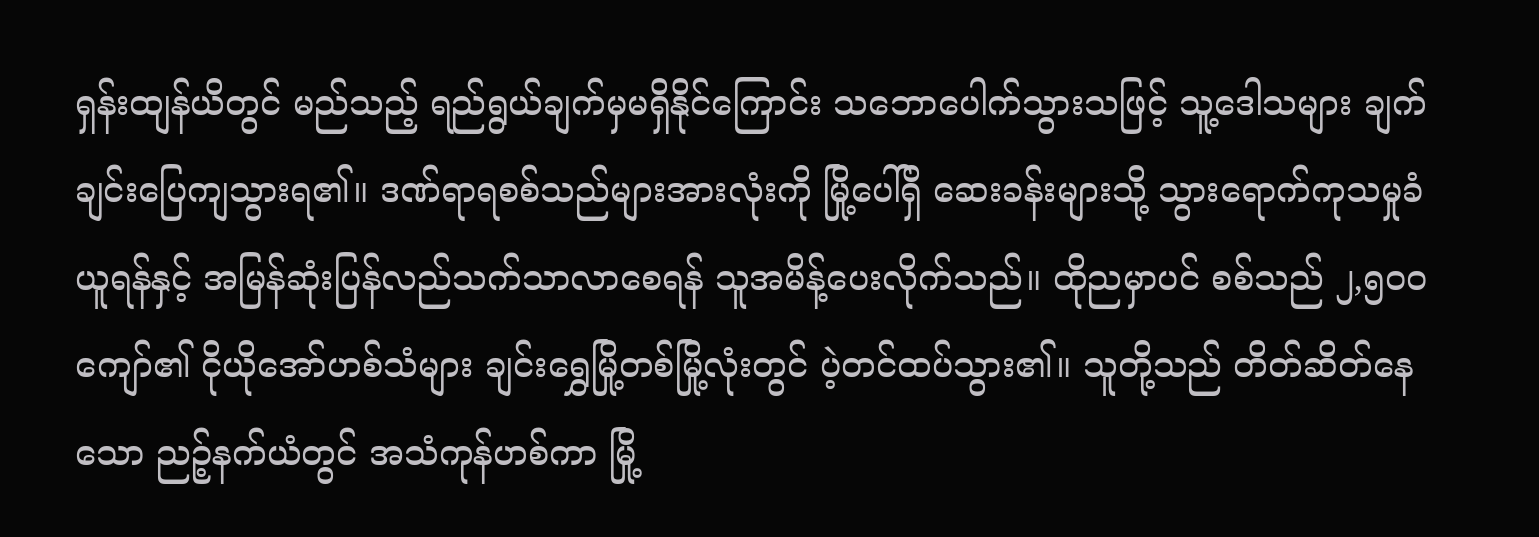ရှန်းထျန်ယိတွင် မည်သည့် ရည်ရွယ်ချက်မှမရှိနိုင်ကြောင်း သဘောပေါက်သွားသဖြင့် သူ့ဒေါသများ ချက်ချင်းပြေကျသွားရ၏။ ဒဏ်ရာရစစ်သည်များအားလုံးကို မြို့ပေါ်ရှိ ဆေးခန်းများသို့ သွားရောက်ကုသမှုခံယူရန်နှင့် အမြန်ဆုံးပြန်လည်သက်သာလာစေရန် သူအမိန့်ပေးလိုက်သည်။ ထိုညမှာပင် စစ်သည် ၂,၅၀၀ကျော်၏ ငိုယိုအော်ဟစ်သံများ ချင်းရွှေမြို့တစ်မြို့လုံးတွင် ပဲ့တင်ထပ်သွား၏။ သူတို့သည် တိတ်ဆိတ်နေသော ညဉ့်နက်ယံတွင် အသံကုန်ဟစ်ကာ မြို့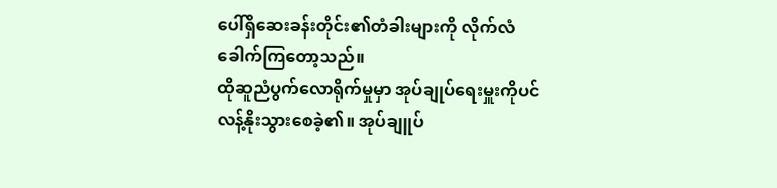ပေါ်ရှိဆေးခန်းတိုင်း၏တံခါးများကို လိုက်လံခေါက်ကြတော့သည်။
ထိုဆူညံပွက်လောရိုက်မှုမှာ အုပ်ချုပ်ရေးမှူးကိုပင် လန့်နိုးသွားစေခဲ့၏။ အုပ်ချူပ်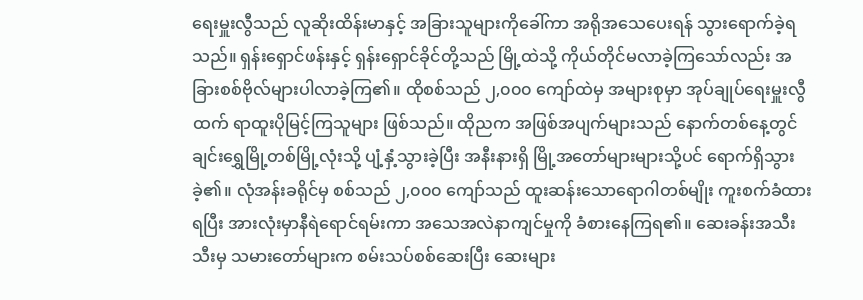ရေးမှူးလွီသည် လူဆိုးထိန်းမာနှင့် အခြားသူများကိုခေါ်ကာ အရိုအသေပေးရန် သွားရောက်ခဲ့ရသည်။ ရှန်းရှောင်ဖန်းနှင့် ရှန်းရှောင်ခိုင်တို့သည် မြို့ထဲသို့ ကိုယ်တိုင်မလာခဲ့ကြသော်လည်း အခြားစစ်ဗိုလ်များပါလာခဲ့ကြ၏။ ထိုစစ်သည် ၂,၀၀၀ ကျော်ထဲမှ အများစုမှာ အုပ်ချုပ်ရေးမှူးလွီထက် ရာထူးပိုမြင့်ကြသူများ ဖြစ်သည်။ ထိုညက အဖြစ်အပျက်များသည် နောက်တစ်နေ့တွင် ချင်းရွှေမြို့တစ်မြို့လုံးသို့ ပျံ့နှံ့သွားခဲ့ပြီး အနီးနားရှိ မြို့အတော်များများသို့ပင် ရောက်ရှိသွားခဲ့၏။ လုံအန်းခရိုင်မှ စစ်သည် ၂,၀၀၀ ကျော်သည် ထူးဆန်းသောရောဂါတစ်မျိုး ကူးစက်ခံထားရပြီး အားလုံးမှာနီရဲရောင်ရမ်းကာ အသေအလဲနာကျင်မှုကို ခံစားနေကြရ၏။ ဆေးခန်းအသီးသီးမှ သမားတော်များက စမ်းသပ်စစ်ဆေးပြီး ဆေးများ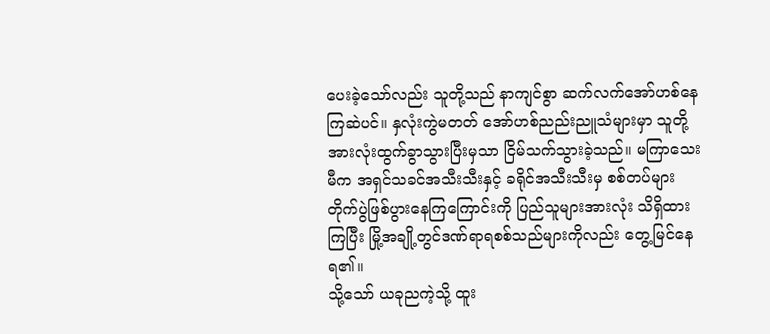ပေးခဲ့သော်လည်း သူတို့သည် နာကျင်စွာ ဆက်လက်အော်ဟစ်နေကြဆဲပင်။ နှလုံးကွဲမတတ် အော်ဟစ်ညည်းညူသံများမှာ သူတို့အားလုံးထွက်ခွာသွားပြီးမှသာ ငြိမ်သက်သွားခဲ့သည်။ မကြာသေးမီက အရှင်သခင်အသီးသီးနှင့် ခရိုင်အသီးသီးမှ စစ်တပ်များ တိုက်ပွဲဖြစ်ပွားနေကြကြောင်းကို ပြည်သူများအားလုံး သိရှိထားကြပြီး မြို့အချို့တွင်ဒဏ်ရာရစစ်သည်များကိုလည်း တွေ့မြင်နေရ၏။
သို့သော် ယခုညကဲ့သို့ ထူး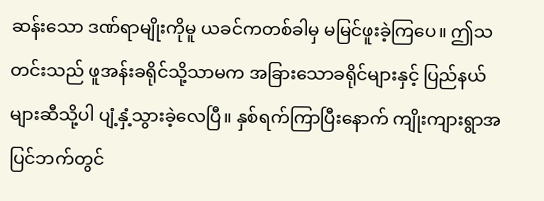ဆန်းသော ဒဏ်ရာမျိုးကိုမူ ယခင်ကတစ်ခါမှ မမြင်ဖူးခဲ့ကြပေ။ ဤသတင်းသည် ဖူအန်းခရိုင်သို့သာမက အခြားသောခရိုင်များနှင့် ပြည်နယ်များဆီသို့ပါ ပျံ့နှံ့သွားခဲ့လေပြီ။ နှစ်ရက်ကြာပြီးနောက် ကျိုးကျားရွာအပြင်ဘက်တွင်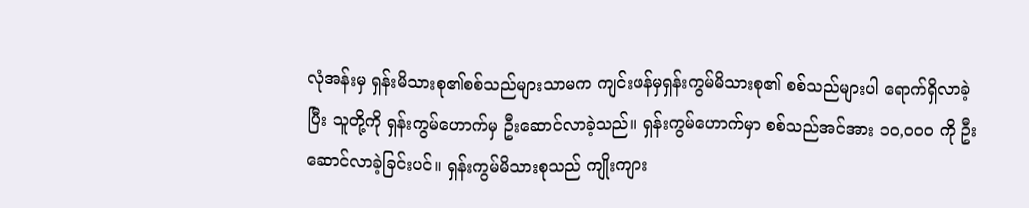လုံအန်းမှ ရှန်းမိသားစု၏စစ်သည်များသာမက ကျင်းဖန်မှရှန်းကွမ်မိသားစု၏ စစ်သည်များပါ ရောက်ရှိလာခဲ့ပြီး သူတို့ကို ရှန်းကွမ်ဟောက်မှ ဦးဆောင်လာခဲ့သည်။ ရှန်းကွမ်ဟောက်မှာ စစ်သည်အင်အား ၁၀,၀၀၀ ကို ဦးဆောင်လာခဲ့ခြင်းပင်။ ရှန်းကွမ်မိသားစုသည် ကျိုးကျား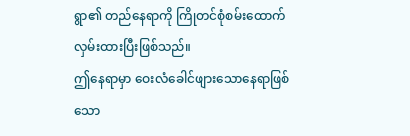ရွာ၏ တည်နေရာကို ကြိုတင်စုံစမ်းထောက်လှမ်းထားပြီးဖြစ်သည်။
ဤနေရာမှာ ဝေးလံခေါင်ဖျားသောနေရာဖြစ်သော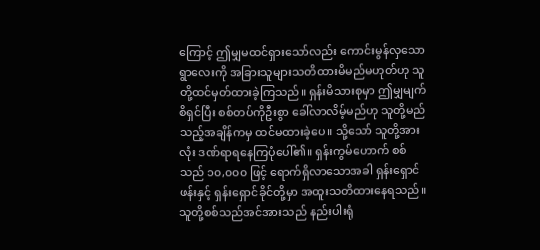ကြောင့် ဤမျှမထင်ရှားသော်လည်း ကောင်းမွန်လှသောရွာလေးကို အခြားသူများသတိထားမိမည်မဟုတ်ဟု သူတို့ထင်မှတ်ထားခဲ့ကြသည်။ ရှန်းမိသားစုမှာ ဤမျှမျက်စိရှင်ပြီး စစ်တပ်ကိုဦးစွာ ခေါ်လာလိမ့်မည်ဟု သူတို့မည်သည့်အချိန်ကမှ ထင်မထားခဲ့ပေ။ သို့သော် သူတို့အားလုံး ဒဏ်ရာရနေကြပုံပေါ်၏။ ရှန်းကွမ်ဟောက် စစ်သည် ၁၀,၀၀၀ ဖြင့် ရောက်ရှိလာသောအခါ ရှန်းရှောင်ဖန်းနှင့် ရှန်းရှောင်ခိုင်တို့မှာ အထူးသတိထားနေရသည်။ သူတို့စစ်သည်အင်အားသည် နည်းပါးရုံ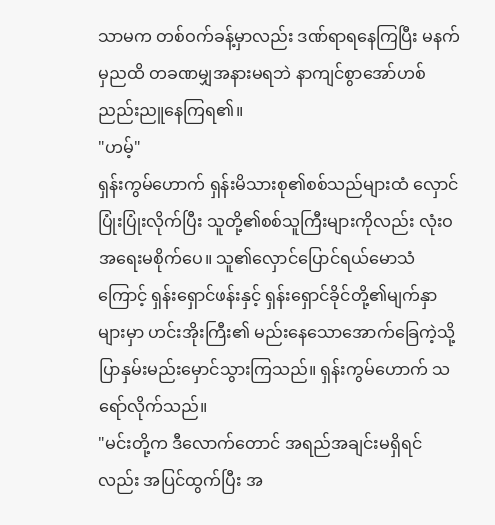သာမက တစ်ဝက်ခန့်မှာလည်း ဒဏ်ရာရနေကြပြီး မနက်မှညထိ တခဏမျှအနားမရဘဲ နာကျင်စွာအော်ဟစ်ညည်းညူနေကြရ၏။
"ဟမ့်"
ရှန်းကွမ်ဟောက် ရှန်းမိသားစု၏စစ်သည်များထံ လှောင်ပြုံးပြုံးလိုက်ပြီး သူတို့၏စစ်သူကြီးများကိုလည်း လုံးဝ အရေးမစိုက်ပေ။ သူ၏လှောင်ပြောင်ရယ်မောသံကြောင့် ရှန်းရှောင်ဖန်းနှင့် ရှန်းရှောင်ခိုင်တို့၏မျက်နှာများမှာ ဟင်းအိုးကြီး၏ မည်းနေသောအောက်ခြေကဲ့သို့ ပြာနှမ်းမည်းမှောင်သွားကြသည်။ ရှန်းကွမ်ဟောက် သရော်လိုက်သည်။
"မင်းတို့က ဒီလောက်တောင် အရည်အချင်းမရှိရင်လည်း အပြင်ထွက်ပြီး အ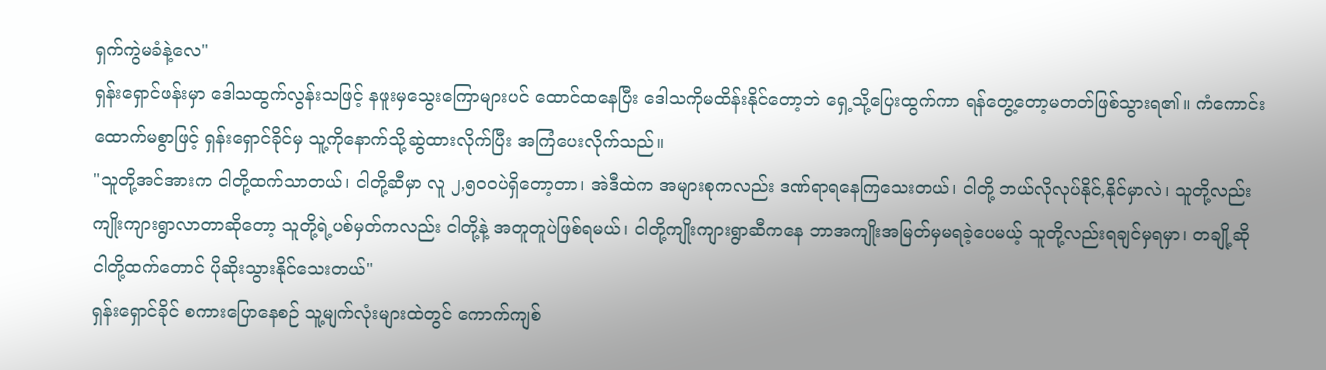ရှက်ကွဲမခံနဲ့လေ"
ရှန်းရှောင်ဖန်းမှာ ဒေါသထွက်လွန်းသဖြင့် နဖူးမှသွေးကြောများပင် ထောင်ထနေပြီး ဒေါသကိုမထိန်းနိုင်တော့ဘဲ ရှေ့သို့ပြေးထွက်ကာ ရန်တွေ့တော့မတတ်ဖြစ်သွားရ၏။ ကံကောင်းထောက်မစွာဖြင့် ရှန်းရှောင်ခိုင်မှ သူ့ကိုနောက်သို့ဆွဲထားလိုက်ပြီး အကြံပေးလိုက်သည်။
"သူတို့အင်အားက ငါတို့ထက်သာတယ်၊ ငါတို့ဆီမှာ လူ ၂,၅၀၀ပဲရှိတော့တာ၊ အဲဒီထဲက အများစုကလည်း ဒဏ်ရာရနေကြသေးတယ်၊ ငါတို့ ဘယ်လိုလုပ်နိုင်,နိုင်မှာလဲ၊ သူတို့လည်း ကျိုးကျားရွာလာတာဆိုတော့ သူတို့ရဲ့ပစ်မှတ်ကလည်း ငါတို့နဲ့ အတူတူပဲဖြစ်ရမယ်၊ ငါတို့ကျိုးကျားရွာဆီကနေ ဘာအကျိုးအမြတ်မှမရခဲ့ပေမယ့် သူတို့လည်းရချင်မှရမှာ၊ တချို့ဆို ငါတို့ထက်တောင် ပိုဆိုးသွားနိုင်သေးတယ်"
ရှန်းရှောင်ခိုင် စကားပြောနေစဉ် သူ့မျက်လုံးများထဲတွင် ကောက်ကျစ်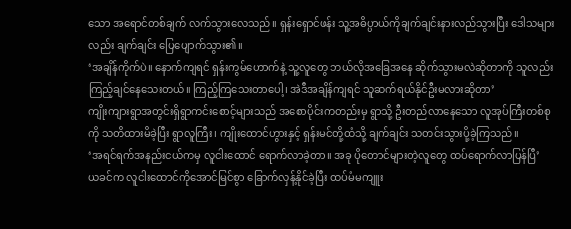သော အရောင်တစ်ချက် လက်သွားလေသည်။ ရှန်းရှောင်ဖန်း သူ့အဓိပ္ပာယ်ကိုချက်ချင်းနားလည်သွားပြီး ဒေါသများလည်း ချက်ချင်း ပြေပျောက်သွား၏။
‘အချိန်ကိုက်ပဲ။ နောက်ကျရင် ရှန်းကွမ်ဟောက်နဲ့ သူ့လူတွေ ဘယ်လိုအခြေအနေ ဆိုက်သွားမလဲဆိုတာကို သူလည်းကြည့်ချင်နေသေးတယ်။ ကြည့်ကြသေးတာပေါ့၊ အဲဒီအချိန်ကျရင် သူဆက်ရယ်နိုင်ဦးမလားဆိုတာ’
ကျိုးကျားရွာအတွင်းရှိရွာကင်းစောင့်များသည် အစောပိုင်းကတည်းမှ ရွာသို့ ဦးတည်လာနေသော လူအုပ်ကြီးတစ်စုကို သတိထားမိခဲ့ပြီး ရွာလူကြီး၊ ကျိုးထောင်ဟွားနှင့် ရှန်းမင်တို့ထံသို့ ချက်ချင်း သတင်းသွားပို့ခဲ့ကြသည်။
‘အရင်ရက်အနည်းငယ်ကမှ လူငါးထောင် ရောက်လာခဲ့တာ။ အခု ပိုတောင်များတဲ့လူတွေ ထပ်ရောက်လာပြန်ပြီ’
ယခင်က လူငါးထောင်ကိုအောင်မြင်စွာ ခြောက်လှန့်နိုင်ခဲ့ပြီး ထပ်မံမကျူး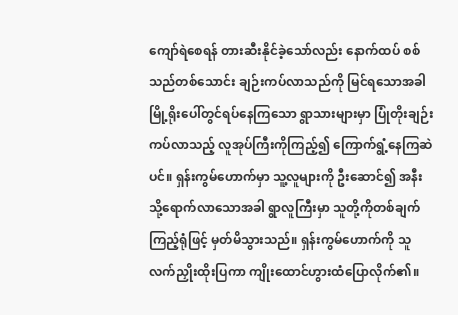ကျော်ရဲစေရန် တားဆီးနိုင်ခဲ့သော်လည်း နောက်ထပ် စစ်သည်တစ်သောင်း ချဉ်းကပ်လာသည်ကို မြင်ရသောအခါ မြို့ရိုးပေါ်တွင်ရပ်နေကြသော ရွာသားများမှာ ပြုံတိုးချဉ်းကပ်လာသည့် လူအုပ်ကြီးကိုကြည့်၍ ကြောက်ရွံ့နေကြဆဲပင်။ ရှန်းကွမ်ဟောက်မှာ သူ့လူများကို ဦးဆောင်၍ အနီးသို့ရောက်လာသောအခါ ရွာလူကြီးမှာ သူတို့ကိုတစ်ချက်ကြည့်ရုံဖြင့် မှတ်မိသွားသည်။ ရှန်းကွမ်ဟောက်ကို သူလက်ညှိုးထိုးပြကာ ကျိုးထောင်ဟွားထံပြောလိုက်၏။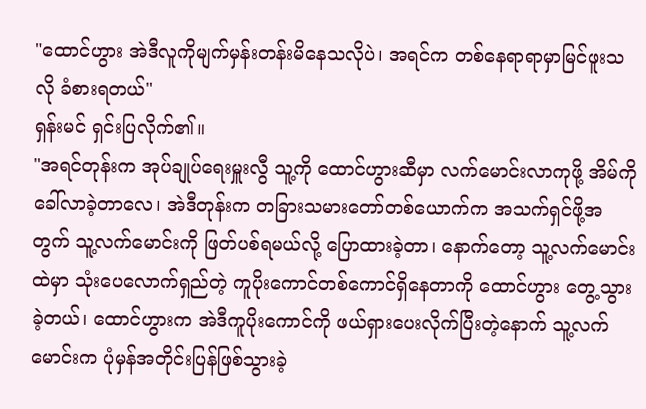"ထောင်ဟွား အဲဒီလူကိုမျက်မှန်းတန်းမိနေသလိုပဲ၊ အရင်က တစ်နေရာရာမှာမြင်ဖူးသလို ခံစားရတယ်"
ရှန်းမင် ရှင်းပြလိုက်၏။
"အရင်တုန်းက အုပ်ချုပ်ရေးမှူးလွီ သူ့ကို ထောင်ဟွားဆီမှာ လက်မောင်းလာကုဖို့ အိမ်ကိုခေါ်လာခဲ့တာလေ၊ အဲဒီတုန်းက တခြားသမားတော်တစ်ယောက်က အသက်ရှင်ဖို့အတွက် သူ့လက်မောင်းကို ဖြတ်ပစ်ရမယ်လို့ ပြောထားခဲ့တာ၊ နောက်တော့ သူ့လက်မောင်းထဲမှာ သုံးပေလောက်ရှည်တဲ့ ကူပိုးကောင်တစ်ကောင်ရှိနေတာကို ထောင်ဟွား တွေ့သွားခဲ့တယ်၊ ထောင်ဟွားက အဲဒီကူပိုးကောင်ကို ဖယ်ရှားပေးလိုက်ပြီးတဲ့နောက် သူ့လက်မောင်းက ပုံမှန်အတိုင်းပြန်ဖြစ်သွားခဲ့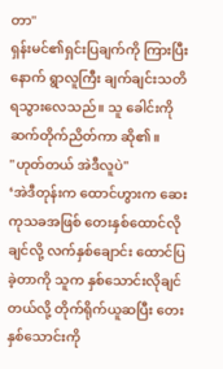တာ"
ရှန်းမင်၏ရှင်းပြချက်ကို ကြားပြီးနောက် ရွာလူကြီး ချက်ချင်းသတိရသွားလေသည်။ သူ ခေါင်းကိုဆက်တိုက်ညိတ်ကာ ဆို၏။
"ဟုတ်တယ် အဲဒီလူပဲ"
‘အဲဒီတုန်းက ထောင်ဟွားက ဆေးကုသခအဖြစ် တေးနှစ်ထောင်လိုချင်လို့ လက်နှစ်ချောင်း ထောင်ပြခဲ့တာကို သူက နှစ်သောင်းလိုချင်တယ်လို့ တိုက်ရိုက်ယူဆပြီး တေးနှစ်သောင်းကို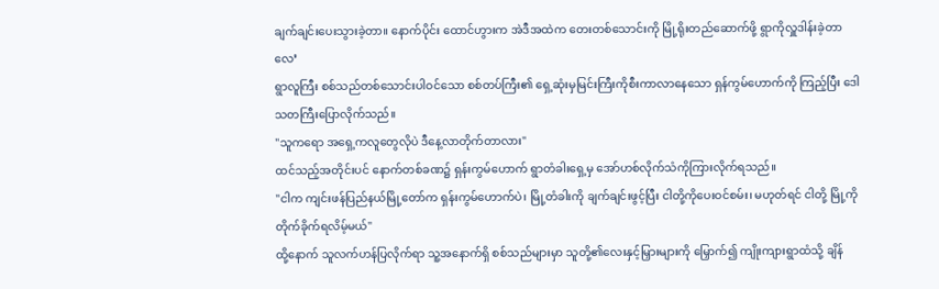ချက်ချင်းပေးသွားခဲ့တာ။ နောက်ပိုင်း ထောင်ဟွားက အဲဒီအထဲက တေးတစ်သောင်းကို မြို့ရိုးတည်ဆောက်ဖို့ ရွာကိုလှူဒါန်းခဲ့တာလေ’
ရွာလူကြီး စစ်သည်တစ်သောင်းပါဝင်သော စစ်တပ်ကြီး၏ ရှေ့ဆုံးမှမြင်းကြီးကိုစီးကာလာနေသော ရှန်ကွမ်ဟောက်ကို ကြည့်ပြီး ဒေါသတကြီးပြောလိုက်သည်။
"သူကရော အရှေ့ကလူတွေလိုပဲ ဒီနေ့လာတိုက်တာလား"
ထင်သည့်အတိုင်းပင် နောက်တစ်ခဏ၌ ရှန်းကွမ်ဟောက် ရွာတံခါးရှေ့မှ အော်ဟစ်လိုက်သံကိုကြားလိုက်ရသည်။
"ငါက ကျင်းဖန်ပြည်နယ်မြို့တော်က ရှန်းကွမ်ဟောက်ပဲ၊ မြို့တံခါးကို ချက်ချင်းဖွင့်ပြီး ငါတို့ကိုပေးဝင်စမ်း၊ မဟုတ်ရင် ငါတို့ မြို့ကိုတိုက်ခိုက်ရလိမ့်မယ်"
ထို့နောက် သူလက်ဟန်ပြလိုက်ရာ သူ့အနောက်ရှိ စစ်သည်များမှာ သူတို့၏လေးနှင့်မြှားများကို မြှောက်၍ ကျိုးကျားရွာထံသို့ ချိန်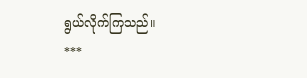ရွယ်လိုက်ကြသည်။
***